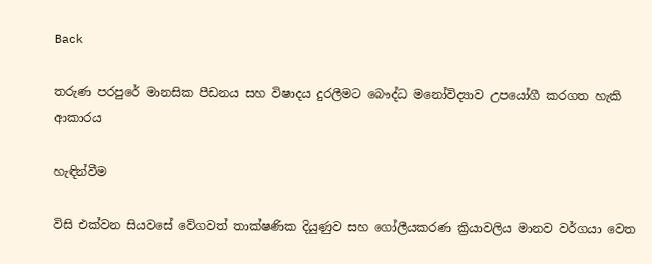Back

තරුණ පරපුරේ මානසික පීඩනය සහ විෂාදය දුරලීමට බෞද්ධ මනෝවිද්‍යාව උපයෝගී කරගත හැකි ආකාරය

හැඳින්වීම

විසි එක්වන සියවසේ වේගවත් තාක්ෂණික දියුණුව සහ ගෝලීයකරණ ක්‍රියාවලිය මානව වර්ගයා වෙත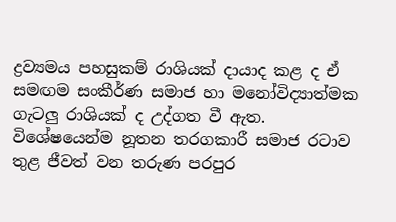ද්‍රව්‍යමය පහසුකම් රාශියක් දායාද කළ ද ඒ සමඟම සංකීර්ණ සමාජ හා මනෝවිද්‍යාත්මක ගැටලු රාශියක් ද උද්ගත වී ඇත. විශේෂයෙන්ම නූතන තරගකාරී සමාජ රටාව තුළ ජීවත් වන තරුණ පරපුර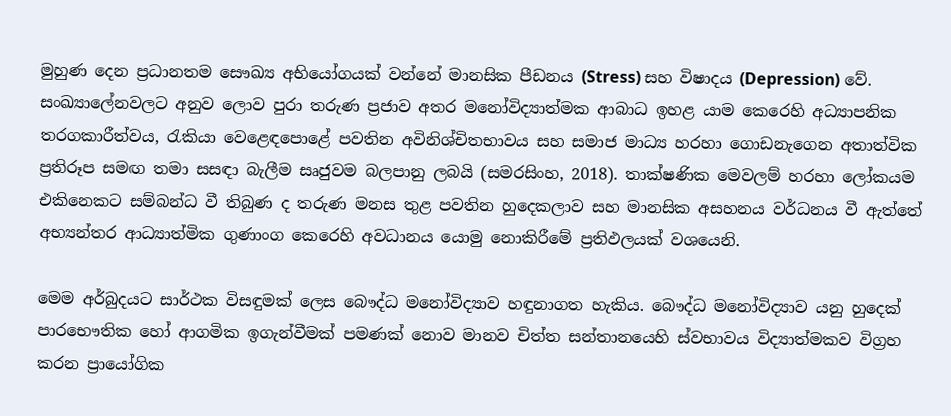මුහුණ දෙන ප්‍රධානතම සෞඛ්‍ය අභියෝගයක් වන්නේ මානසික පීඩනය (Stress) සහ විෂාදය (Depression) වේ. සංඛ්‍යාලේනවලට අනුව ලොව පුරා තරුණ ප්‍රජාව අතර මනෝවිද්‍යාත්මක ආබාධ ඉහළ යාම කෙරෙහි අධ්‍යාපනික තරගකාරීත්වය, රැකියා වෙළෙඳපොළේ පවතින අවිනිශ්චිතභාවය සහ සමාජ මාධ්‍ය හරහා ගොඩනැගෙන අතාත්වික ප්‍රතිරූප සමඟ තමා සසඳා බැලීම සෘජුවම බලපානු ලබයි (සමරසිංහ, 2018). තාක්ෂණික මෙවලම් හරහා ලෝකයම එකිනෙකට සම්බන්ධ වී තිබුණ ද තරුණ මනස තුළ පවතින හුදෙකලාව සහ මානසික අසහනය වර්ධනය වී ඇත්තේ අභ්‍යන්තර ආධ්‍යාත්මික ගුණාංග කෙරෙහි අවධානය යොමු නොකිරීමේ ප්‍රතිඵලයක් වශයෙනි.

මෙම අර්බුදයට සාර්ථක විසඳුමක් ලෙස බෞද්ධ මනෝවිද්‍යාව හඳුනාගත හැකිය. බෞද්ධ මනෝවිද්‍යාව යනු හුදෙක් පාරභෞතික හෝ ආගමික ඉගැන්වීමක් පමණක් නොව මානව චිත්ත සන්තානයෙහි ස්වභාවය විද්‍යාත්මකව විග්‍රහ කරන ප්‍රායෝගික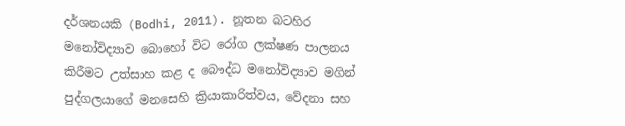දර්ශනයකි (Bodhi, 2011). නූතන බටහිර මනෝවිද්‍යාව බොහෝ විට රෝග ලක්ෂණ පාලනය කිරීමට උත්සාහ කළ ද බෞද්ධ මනෝවිද්‍යාව මගින් පුද්ගලයාගේ මනසෙහි ක්‍රියාකාරිත්වය, වේදනා සහ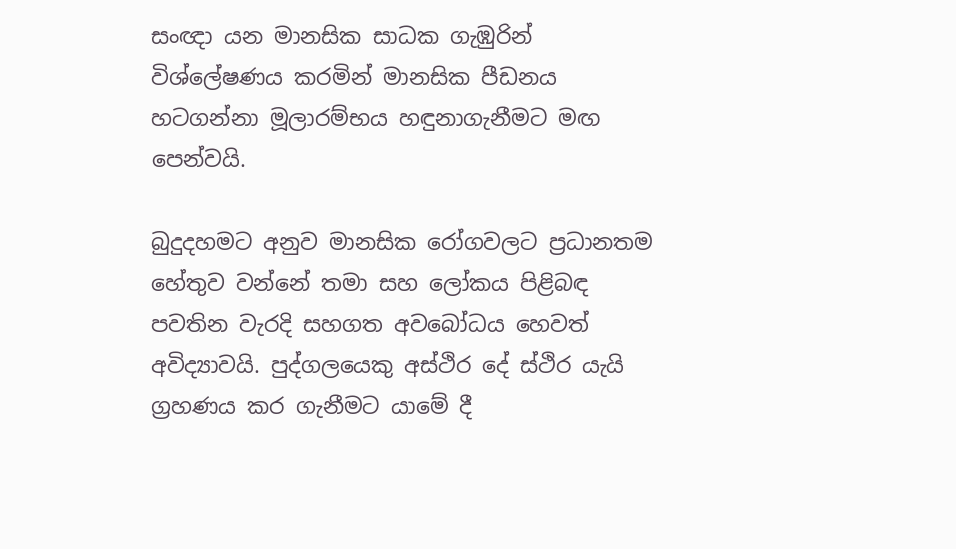සංඥා යන මානසික සාධක ගැඹුරින් විශ්ලේෂණය කරමින් මානසික පීඩනය හටගන්නා මූලාරම්භය හඳුනාගැනීමට මඟ පෙන්වයි.

බුදුදහමට අනුව මානසික රෝගවලට ප්‍රධානතම හේතුව වන්නේ තමා සහ ලෝකය පිළිබඳ පවතින වැරදි සහගත අවබෝධය හෙවත් අවිද්‍යාවයි. පුද්ගලයෙකු අස්ථිර දේ ස්ථිර යැයි ග්‍රහණය කර ගැනීමට යාමේ දී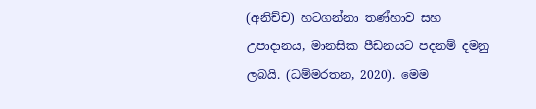(අනිච්ච) හටගන්නා තණ්හාව සහ උපාදානය, මානසික පීඩනයට පදනම් දමනු ලබයි. (ධම්මරතන, 2020). මෙම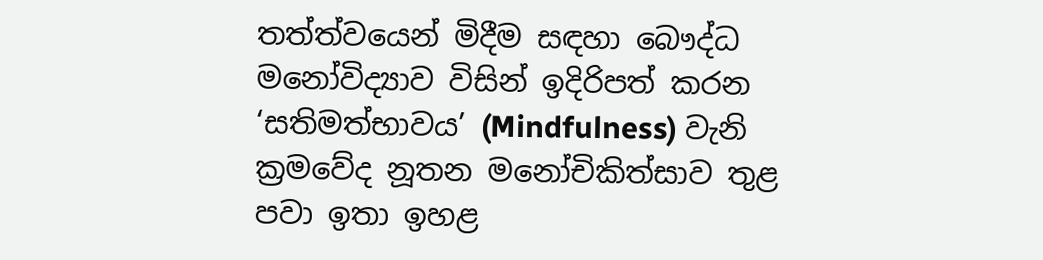තත්ත්වයෙන් මිදීම සඳහා බෞද්ධ මනෝවිද්‍යාව විසින් ඉදිරිපත් කරන ‘සතිමත්භාවය’ (Mindfulness) වැනි ක්‍රමවේද නූතන මනෝචිකිත්සාව තුළ පවා ඉතා ඉහළ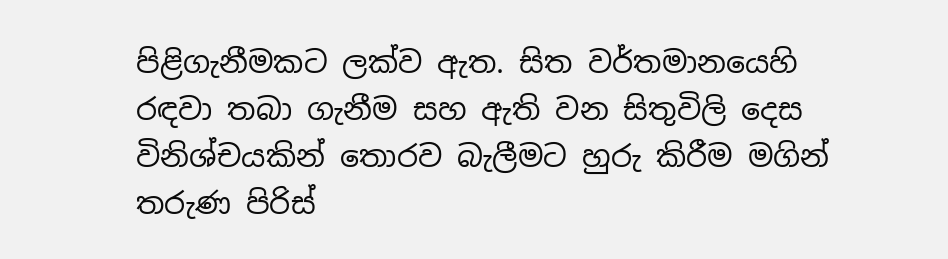පිළිගැනීමකට ලක්ව ඇත. සිත වර්තමානයෙහි රඳවා තබා ගැනීම සහ ඇති වන සිතුවිලි දෙස විනිශ්චයකින් තොරව බැලීමට හුරු කිරීම මගින් තරුණ පිරිස්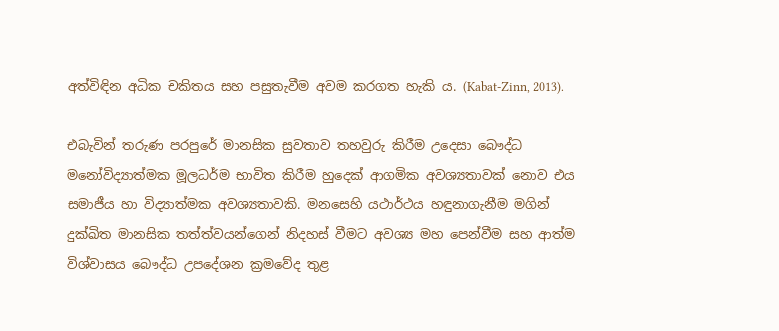අත්විඳින අධික චකිතය සහ පසුතැවීම අවම කරගත හැකි ය. (Kabat-Zinn, 2013).

එබැවින් තරුණ පරපුරේ මානසික සුවතාව තහවුරු කිරීම උදෙසා බෞද්ධ මනෝවිද්‍යාත්මක මූලධර්ම භාවිත කිරීම හුදෙක් ආගමික අවශ්‍යතාවක් නොව එය සමාජීය හා විද්‍යාත්මක අවශ්‍යතාවකි. මනසෙහි යථාර්ථය හඳුනාගැනීම මගින් දුක්ඛිත මානසික තත්ත්වයන්ගෙන් නිදහස් වීමට අවශ්‍ය මහ පෙන්වීම සහ ආත්ම විශ්වාසය බෞද්ධ උපදේශන ක්‍රමවේද තුළ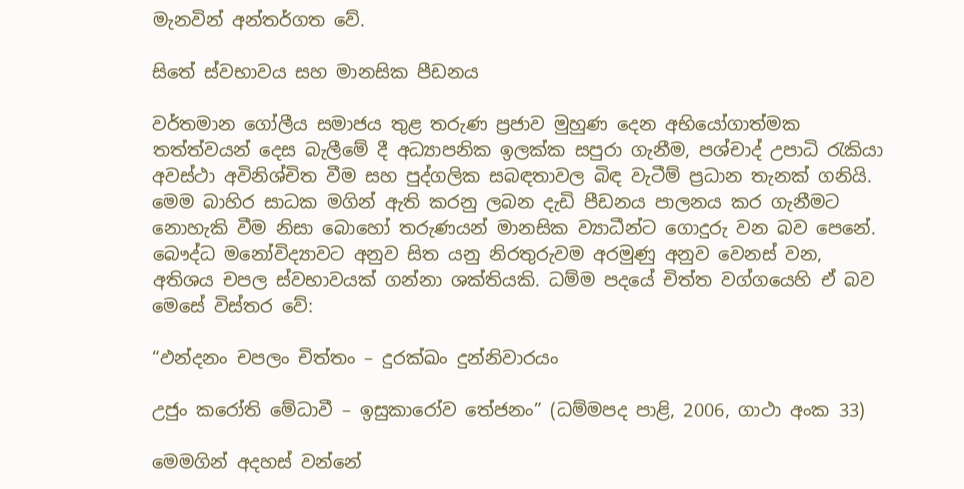මැනවින් අන්තර්ගත වේ.

සිතේ ස්වභාවය සහ මානසික පීඩනය

වර්තමාන ගෝලීය සමාජය තුළ තරුණ ප්‍රජාව මුහුණ දෙන අභියෝගාත්මක තත්ත්වයන් දෙස බැලීමේ දී අධ්‍යාපනික ඉලක්ක සපුරා ගැනීම, පශ්චාද් උපාධි රැකියා අවස්ථා අවිනිශ්චිත වීම සහ පුද්ගලික සබඳතාවල බිඳ වැටීම් ප්‍රධාන තැනක් ගනියි. මෙම බාහිර සාධක මගින් ඇති කරනු ලබන දැඩි පීඩනය පාලනය කර ගැනීමට නොහැකි වීම නිසා බොහෝ තරුණයන් මානසික ව්‍යාධීන්ට ගොදුරු වන බව පෙනේ. බෞද්ධ මනෝවිද්‍යාවට අනුව සිත යනු නිරතුරුවම අරමුණු අනුව වෙනස් වන, අතිශය චපල ස්වභාවයක් ගන්නා ශක්තියකි. ධම්ම පදයේ චිත්ත වග්ගයෙහි ඒ බව මෙසේ විස්තර වේ:

“ඵන්දනං චපලං චිත්තං – දුරක්ඛං දුන්නිවාරයං

උජුං කරෝති මේධාවී – ඉසුකාරෝව තේජනං” (ධම්මපද පාළි, 2006, ගාථා අංක 33)

මෙමගින් අදහස් වන්නේ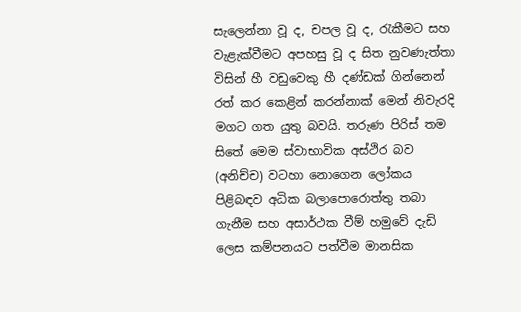සැලෙන්නා වූ ද, චපල වූ ද, රැකීමට සහ වැළැක්වීමට අපහසු වූ ද සිත නුවණැත්තා විසින් හී වඩුවෙකු හී දණ්ඩක් ගින්නෙන් රත් කර කෙළින් කරන්නාක් මෙන් නිවැරදි මගට ගත යුතු බවයි. තරුණ පිරිස් තම සිතේ මෙම ස්වාභාවික අස්ථිර බව (අනිච්ච) වටහා නොගෙන ලෝකය පිළිබඳව අධික බලාපොරොත්තු තබා ගැනීම සහ අසාර්ථක වීම් හමුවේ දැඩි ලෙස කම්පනයට පත්වීම මානසික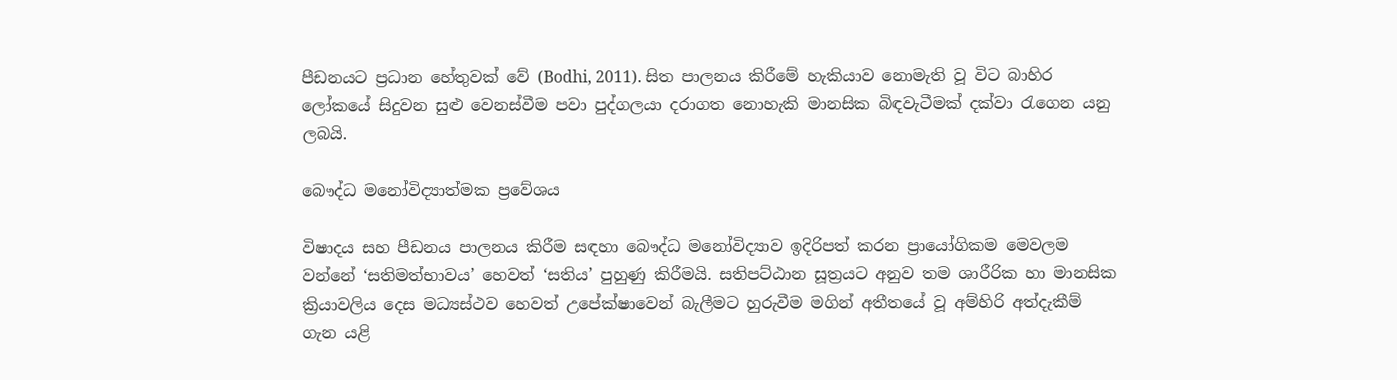පීඩනයට ප්‍රධාන හේතුවක් වේ (Bodhi, 2011). සිත පාලනය කිරීමේ හැකියාව නොමැති වූ විට බාහිර ලෝකයේ සිදුවන සුළු වෙනස්වීම පවා පුද්ගලයා දරාගත නොහැකි මානසික බිඳවැටීමක් දක්වා රැගෙන යනු ලබයි.

බෞද්ධ මනෝවිද්‍යාත්මක ප්‍රවේශය

විෂාදය සහ පීඩනය පාලනය කිරීම සඳහා බෞද්ධ මනෝවිද්‍යාව ඉදිරිපත් කරන ප්‍රායෝගිකම මෙවලම වන්නේ ‘සතිමත්භාවය’ හෙවත් ‘සතිය’ පුහුණු කිරීමයි. සතිපට්ඨාන සූත්‍රයට අනුව තම ශාරීරික හා මානසික ක්‍රියාවලිය දෙස මධ්‍යස්ථව හෙවත් උපේක්ෂාවෙන් බැලීමට හුරුවීම මගින් අතීතයේ වූ අම්හිරි අත්දැකීම් ගැන යළි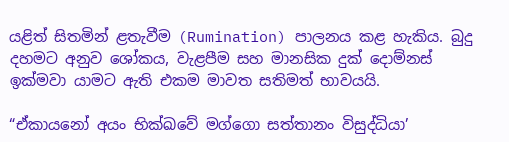යළිත් සිතමින් ළතැවීම (Rumination) පාලනය කළ හැකිය. බුදු දහමට අනුව ශෝකය, වැළපීම සහ මානසික දුක් දොම්නස් ඉක්මවා යාමට ඇති එකම මාවත සතිමත් භාවයයි.

“ඒකායනෝ අයං භික්ඛවේ මග්ගො සත්තානං විසුද්ධියා’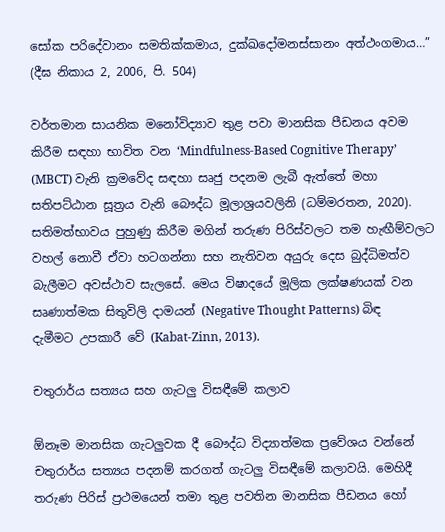සෝක පරිදේවානං සමතික්කමාය, දුක්ඛදෝමනස්සානං අත්ථංගමාය…” (දීඝ නිකාය 2, 2006, පි. 504)

වර්තමාන සායනික මනෝවිද්‍යාව තුළ පවා මානසික පීඩනය අවම කිරීම සඳහා භාවිත වන ‘Mindfulness-Based Cognitive Therapy’ (MBCT) වැනි ක්‍රමවේද සඳහා සෘජු පදනම ලැබී ඇත්තේ මහා සතිපට්ඨාන සූත්‍රය වැනි බෞද්ධ මූලාශ්‍රයවලිනි (ධම්මරතන, 2020). සතිමත්භාවය පුහුණු කිරීම මගින් තරුණ පිරිස්වලට තම හැඟීම්වලට වහල් නොවී ඒවා හටගන්නා සහ නැතිවන අයුරු දෙස බුද්ධිමත්ව බැලීමට අවස්ථාව සැලසේ. මෙය විෂාදයේ මූලික ලක්ෂණයක් වන සෘණාත්මක සිතුවිලි දාමයන් (Negative Thought Patterns) බිඳ දැමීමට උපකාරී වේ (Kabat-Zinn, 2013).

චතුරාර්ය සත්‍යය සහ ගැටලු විසඳීමේ කලාව

ඕනෑම මානසික ගැටලුවක දී බෞද්ධ විද්‍යාත්මක ප්‍රවේශය වන්නේ චතුරාර්ය සත්‍යය පදනම් කරගත් ගැටලු විසඳීමේ කලාවයි. මෙහිදී තරුණ පිරිස් ප්‍රථමයෙන් තමා තුළ පවතින මානසික පීඩනය හෝ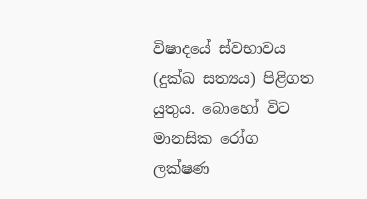විෂාදයේ ස්වභාවය (දුක්ඛ සත්‍යය) පිළිගත යුතුය. බොහෝ විට මානසික රෝග ලක්ෂණ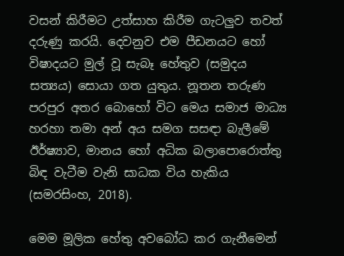වසන් කිරීමට උත්සාහ කිරීම ගැටලුව තවත් දරුණු කරයි. දෙවනුව එම පීඩනයට හෝ විෂාදයට මුල් වූ සැබෑ හේතුව (සමුදය සත්‍යය) සොයා ගත යුතුය. නූතන තරුණ පරපුර අතර බොහෝ විට මෙය සමාජ මාධ්‍ය හරහා තමා අන් අය සමග සසඳා බැලීමේ ඊර්ෂ්‍යාව, මානය හෝ අධික බලාපොරොත්තු බිඳ වැටීම වැනි සාධක විය හැකිය (සමරසිංහ, 2018).

මෙම මූලික හේතු අවබෝධ කර ගැනීමෙන්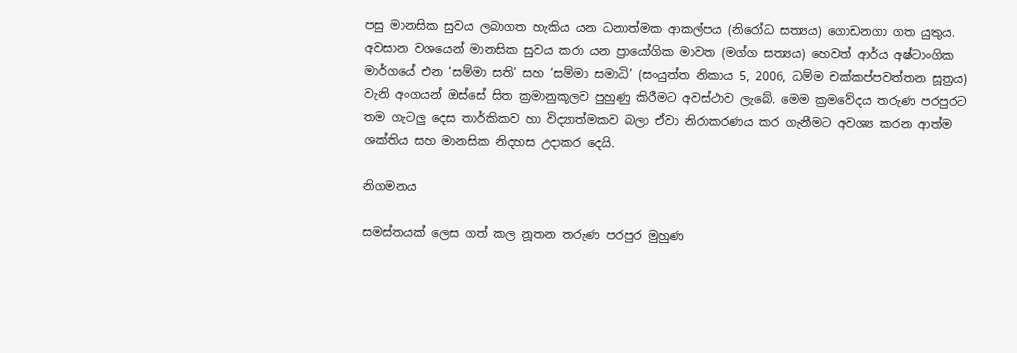පසු මානසික සුවය ලබාගත හැකිය යන ධනාත්මක ආකල්පය (නිරෝධ සත්‍යය) ගොඩනගා ගත යුතුය. අවසාන වශයෙන් මානසික සුවය කරා යන ප්‍රායෝගික මාවත (මග්ග සත්‍යය) හෙවත් ආර්ය අෂ්ටාංගික මාර්ගයේ එන ‘සම්මා සති’ සහ ‘සම්මා සමාධි’ (සංයුත්ත නිකාය 5, 2006, ධම්ම චක්කප්පවත්තන සූත්‍රය) වැනි අංගයන් ඔස්සේ සිත ක්‍රමානුකූලව පුහුණු කිරීමට අවස්ථාව ලැබේ. මෙම ක්‍රමවේදය තරුණ පරපුරට තම ගැටලු දෙස තාර්කිකව හා විද්‍යාත්මකව බලා ඒවා නිරාකරණය කර ගැනීමට අවශ්‍ය කරන ආත්ම ශක්තිය සහ මානසික නිදහස උදාකර දෙයි.

නිගමනය

සමස්තයක් ලෙස ගත් කල නූතන තරුණ පරපුර මුහුණ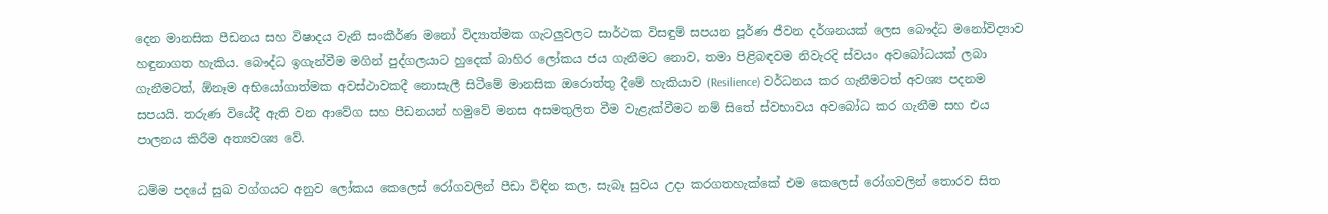දෙන මානසික පීඩනය සහ විෂාදය වැනි සංකීර්ණ මනෝ විද්‍යාත්මක ගැටලුවලට සාර්ථක විසඳුම් සපයන පූර්ණ ජීවන දර්ශනයක් ලෙස බෞද්ධ මනෝවිද්‍යාව හඳුනාගත හැකිය. බෞද්ධ ඉගැන්වීම මගින් පුද්ගලයාට හුදෙක් බාහිර ලෝකය ජය ගැනීමට නොව, තමා පිළිබඳවම නිවැරදි ස්වයං අවබෝධයක් ලබා ගැනීමටත්, ඕනෑම අභියෝගාත්මක අවස්ථාවකදී නොසැලී සිටීමේ මානසික ඔරොත්තු දීමේ හැකියාව (Resilience) වර්ධනය කර ගැනීමටත් අවශ්‍ය පදනම සපයයි. තරුණ වියේදී ඇති වන ආවේග සහ පීඩනයන් හමුවේ මනස අසමතුලිත වීම වැළැක්වීමට නම් සිතේ ස්වභාවය අවබෝධ කර ගැනීම සහ එය පාලනය කිරීම අත්‍යවශ්‍ය වේ.

ධම්ම පදයේ සුඛ වග්ගයට අනුව ලෝකය කෙලෙස් රෝගවලින් පීඩා විඳින කල, සැබෑ සුවය උදා කරගතහැක්කේ එම කෙලෙස් රෝගවලින් තොරව සිත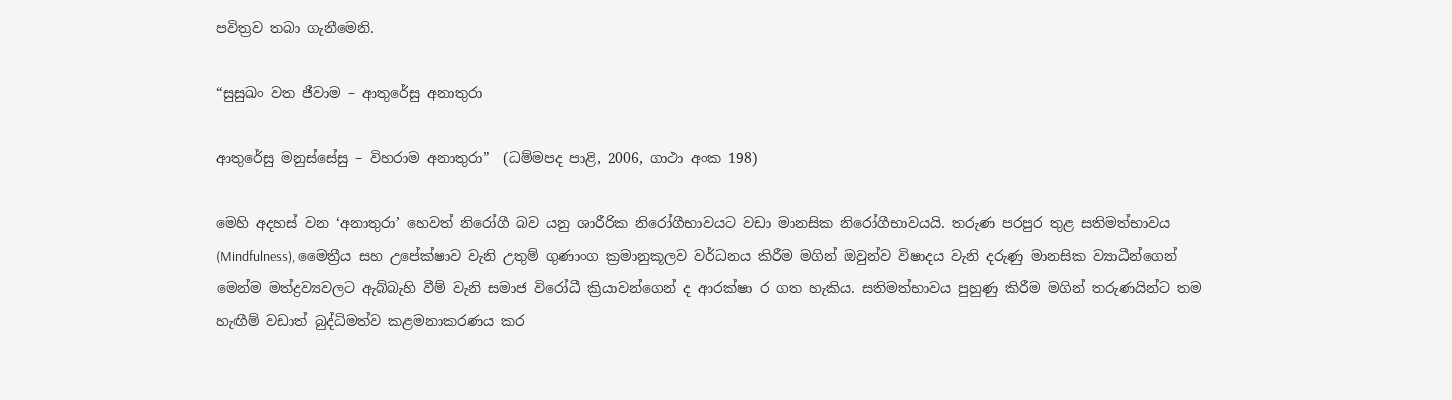පවිත්‍රව තබා ගැනීමෙනි.

“සුසුඛං වත ජීවාම – ආතුරේසු අනාතුරා

ආතුරේසු මනුස්සේසු – විහරාම අනාතුරා”  (ධම්මපද පාළි, 2006, ගාථා අංක 198)

මෙහි අදහස් වන ‘අනාතුරා’ හෙවත් නිරෝගී බව යනු ශාරීරික නිරෝගීභාවයට වඩා මානසික නිරෝගීභාවයයි. තරුණ පරපුර තුළ සතිමත්භාවය (Mindfulness), මෛත්‍රීය සහ උපේක්ෂාව වැනි උතුම් ගුණාංග ක්‍රමානුකූලව වර්ධනය කිරීම මගින් ඔවුන්ව විෂාදය වැනි දරුණු මානසික ව්‍යාධීන්ගෙන් මෙන්ම මත්ද්‍රව්‍යවලට ඇබ්බැහි වීම් වැනි සමාජ විරෝධී ක්‍රියාවන්ගෙන් ද ආරක්ෂා ර ගත හැකිය. සතිමත්භාවය පුහුණු කිරීම මගින් තරුණයින්ට තම හැඟීම් වඩාත් බුද්ධිමත්ව කළමනාකරණය කර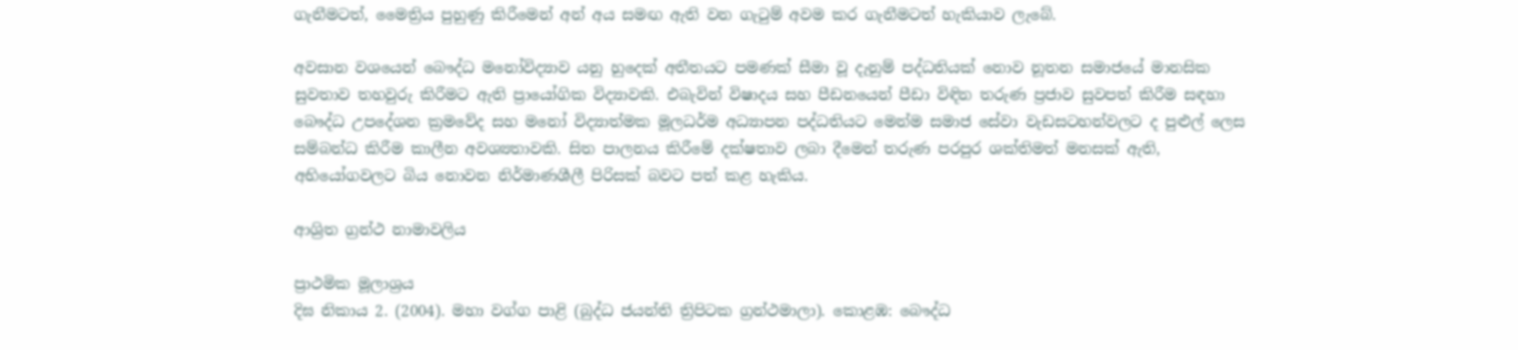ගැනීමටත්, මෛත්‍රිය පුහුණු කිරීමෙන් අන් අය සමඟ ඇති වන ගැටුම් අවම කර ගැනීමටත් හැකියාව ලැබේ.

අවසාන වශයෙන් බෞද්ධ මනෝවිද්‍යාව යනු හුදෙක් අතීතයට පමණක් සීමා වූ දැනුම් පද්ධතියක් නොව නූතන සමාජයේ මානසික සුවතාව තහවුරු කිරීමට ඇති ප්‍රායෝගික විද්‍යාවකි. එබැවින් විෂාදය සහ පීඩනයෙන් පීඩා විඳින තරුණ ප්‍රජාව සුවපත් කිරීම සඳහා බෞද්ධ උපදේශන ක්‍රමවේද සහ මනෝ විද්‍යාත්මක මූලධර්ම අධ්‍යාපන පද්ධතියට මෙන්ම සමාජ සේවා වැඩසටහන්වලට ද පුළුල් ලෙස සම්බන්ධ කිරීම කාලීන අවශ්‍යතාවකි. සිත පාලනය කිරීමේ දක්ෂතාව ලබා දීමෙන් තරුණ පරපුර ශක්තිමත් මනසක් ඇති, අභියෝගවලට බිය නොවන නිර්මාණශීලී පිරිසක් බවට පත් කළ හැකිය.

ආශ්‍රිත ග්‍රන්ථ නාමාවලිය

ප්‍රාථමික මූලාශ්‍රය
දිඝ නිකාය 2. (2004). මහා වග්ග පාළි (බුද්ධ ජයන්ති ත්‍රිපිටක ග්‍රන්ථමාලා). කොළඹ: බෞද්ධ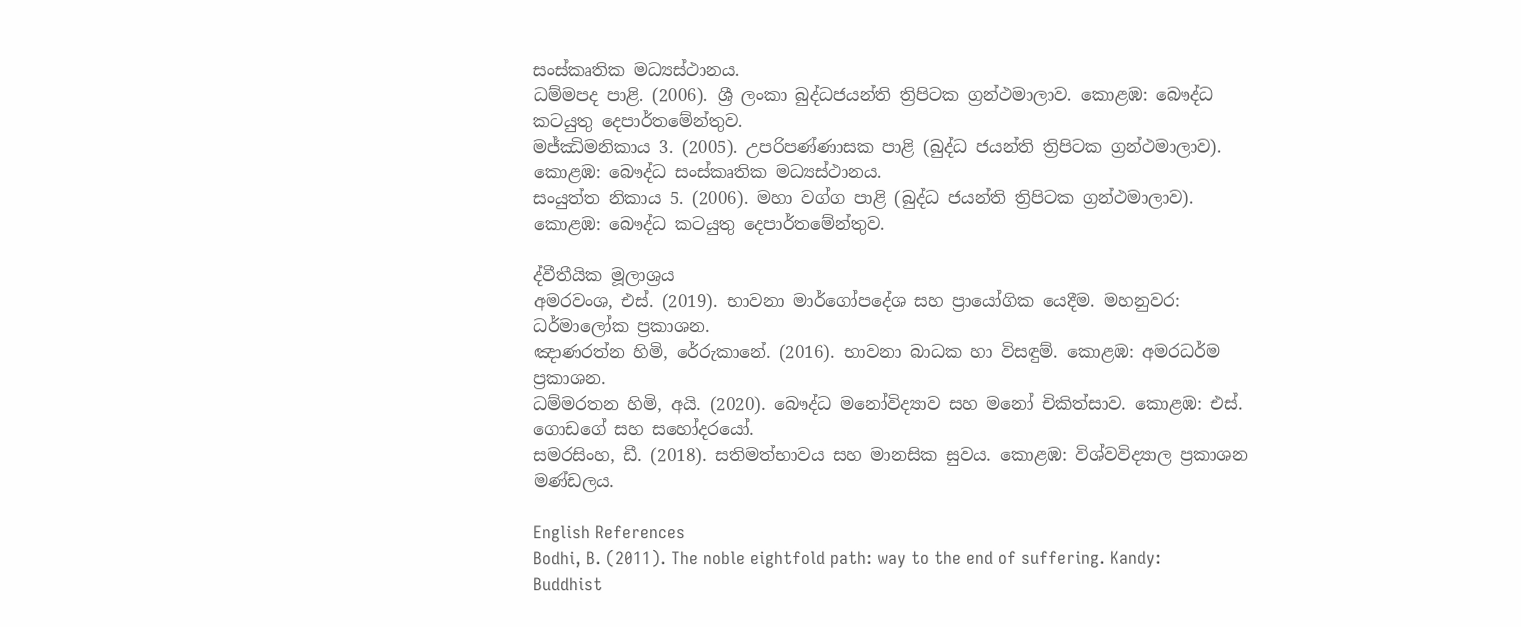සංස්කෘතික මධ්‍යස්ථානය.
ධම්මපද පාළි. (2006). ශ්‍රී ලංකා බුද්ධජයන්ති ත්‍රිපිටක ග්‍රන්ථමාලාව. කොළඹ: බෞද්ධ කටයුතු දෙපාර්තමේන්තුව.
මජ්ඣිමනිකාය 3. (2005). උපරිපණ්ණාසක පාළි (බුද්ධ ජයන්ති ත්‍රිපිටක ග්‍රන්ථමාලාව). කොළඹ: බෞද්ධ සංස්කෘතික මධ්‍යස්ථානය.
සංයුත්ත නිකාය 5. (2006). මහා වග්ග පාළි (බුද්ධ ජයන්ති ත්‍රිපිටක ග්‍රන්ථමාලාව). කොළඹ: බෞද්ධ කටයුතු දෙපාර්තමේන්තුව.

ද්වීතීයික මූලාශ්‍රය
අමරවංශ, එස්. (2019). භාවනා මාර්ගෝපදේශ සහ ප්‍රායෝගික යෙදීම. මහනුවර: ධර්මාලෝක ප්‍රකාශන.
ඤාණරත්න හිමි, රේරුකානේ. (2016). භාවනා බාධක හා විසඳුම්. කොළඹ: අමරධර්ම ප්‍රකාශන.
ධම්මරතන හිමි, අයි. (2020). බෞද්ධ මනෝවිද්‍යාව සහ මනෝ චිකිත්සාව. කොළඹ: එස්. ගොඩගේ සහ සහෝදරයෝ.
සමරසිංහ, ඩී. (2018). සතිමත්භාවය සහ මානසික සුවය. කොළඹ: විශ්වවිද්‍යාල ප්‍රකාශන මණ්ඩලය.

English References
Bodhi, B. (2011). The noble eightfold path: way to the end of suffering. Kandy: Buddhist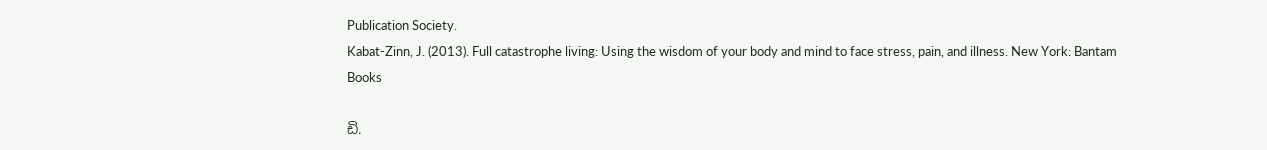Publication Society.
Kabat-Zinn, J. (2013). Full catastrophe living: Using the wisdom of your body and mind to face stress, pain, and illness. New York: Bantam Books

ඩි.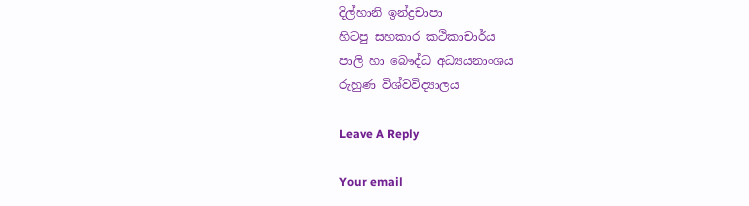දිල්හානි ඉන්ද්‍රචාපා
හිටපු සහකාර කථිකාචාර්ය
පාලි හා බෞද්ධ අධ්‍යයනාංශය
රුහුණ විශ්වවිද්‍යාලය

Leave A Reply

Your email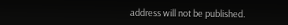address will not be published.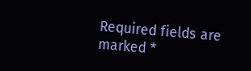Required fields are marked *